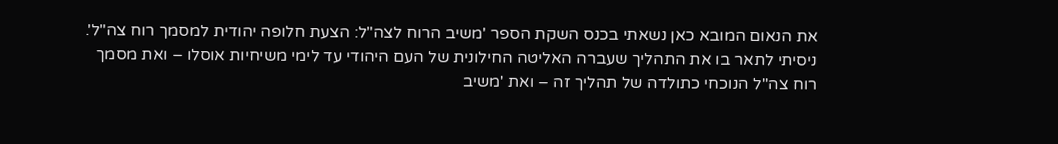את הנאום המובא כאן נשאתי בכנס השקת הספר 'משיב הרוח לצה"ל: הצעת חלופה יהודית למסמך רוח צה"ל'. ניסיתי לתאר בו את התהליך שעברה האליטה החילונית של העם היהודי עד לימי משיחיות אוסלו – ואת מסמך רוח צה"ל הנוכחי כתולדה של תהליך זה – ואת 'משיב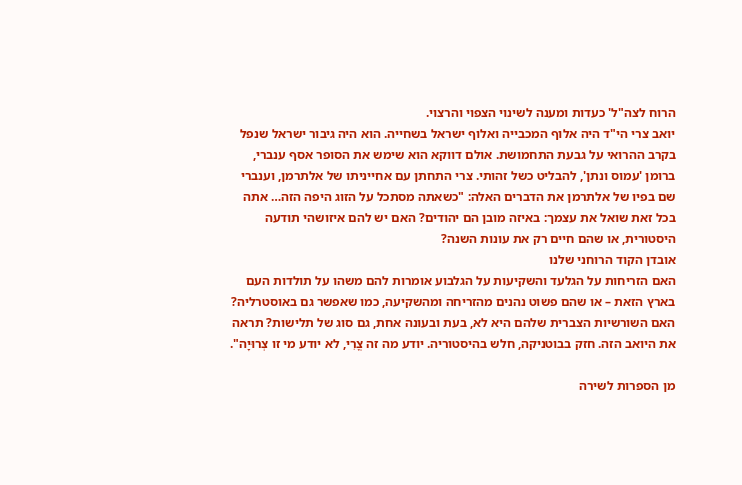הרוח לצה"ל' כעדות ומענה לשינוי הצפוי והרצוי.
יואב צרי הי"ד היה אלוף המכבייה ואלוף ישראל בשחייה. הוא היה גיבור ישראל שנפל בקרב ההרואי על גבעת התחמושת. אולם דווקא הוא שימש את הסופר אסף ענברי, ברומן 'עמוס ונתן', להבליט כשל זהותי. צרי התחתן עם אחייניתו של אלתרמן, וענברי שם בפיו של אלתרמן את הדברים האלה: "כשאתה מסתכל על הזוג היפה הזה… אתה בכל זאת שואל את עצמך: באיזה מובן הם יהודים? האם יש להם איזושהי תודעה היסטורית, או שהם חיים רק את עונות השנה?
אובדן הקוד הרוחני שלנו
האם הזריחות על הגלעד והשקיעות על הגלבוע אומרות להם משהו על תולדות העם בארץ הזאת – או שהם פשוט נהנים מהזריחה ומהשקיעה, כמו שאפשר גם באוסטרליה? האם השורשיות הצברית שלהם היא לא, בעת ובעונה אחת, גם סוג של תלישות? תראה את היואב הזה. חזק בבוטניקה, חלש בהיסטוריה. יודע מה זה צֳרִי, לא יודע מי זו צְרוּיָה".

מן הספרות לשירה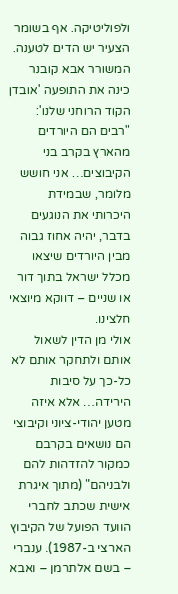ולפוליטיקה. אף בשומר הצעיר יש הדים לטענה. המשורר אבא קובנר כינה את התופעה 'אובדן הקוד הרוחני שלנו': "רבים הם היורדים מהארץ בקרב בני הקיבוצים… אני חושש מלומר, שבמידת היכרותי את הנוגעים בדבר, יהיה אחוז גבוה מבין היורדים שיצאו מכלל ישראל בתוך דור או שניים – דווקא מיוצאי חלצינו.
אולי מן הדין לשאול אותם ולתחקר אותם לא כל-כך על סיבות הירידה… אלא איזה מטען יהודי-ציוני וקיבוצי הם נושאים בקרבם כמקור להזדהות להם ולבניהם" (מתוך איגרת אישית שכתב לחברי הוועד הפועל של הקיבוץ הארצי ב-1987). ענברי – בשם אלתרמן – ואבא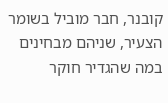קובנר, חבר מוביל בשומר הצעיר, שניהם מבחינים במה שהגדיר חוקר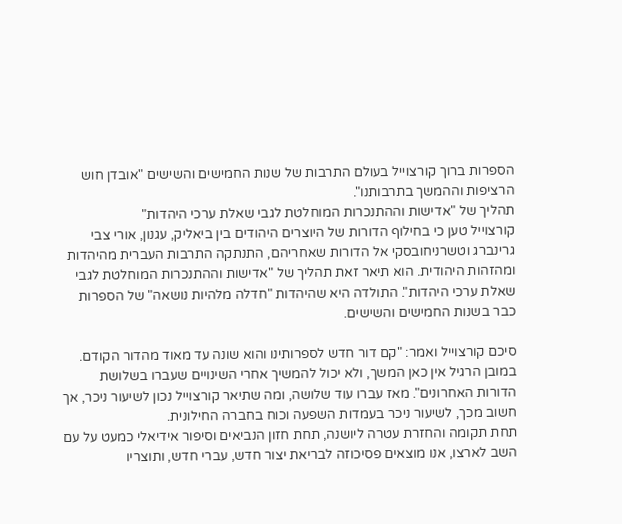הספרות ברוך קורצוייל בעולם התרבות של שנות החמישים והשישים "אובדן חוש הרציפות וההמשך בתרבותנו".
תהליך של "אדישות וההתנכרות המוחלטת לגבי שאלת ערכי היהדות"
קורצוייל טען כי בחילוף הדורות של היוצרים היהודים בין ביאליק, עגנון, אורי צבי גרינברג וטשרניחובסקי אל הדורות שאחריהם, התנתקה התרבות העברית מהיהדות ומהזהות היהודית. הוא תיאר זאת תהליך של "אדישות וההתנכרות המוחלטת לגבי שאלת ערכי היהדות". התולדה היא שהיהדות "חדלה מלהיות נושאה" של הספרות כבר בשנות החמישים והשישים.

סיכם קורצוייל ואמר: "קם דור חדש לספרותינו והוא שונה עד מאוד מהדור הקודם. במובן הרגיל אין כאן המשך, ולא יכול להמשיך אחרי השינויים שעברו בשלושת הדורות האחרונים". מאז עברו עוד שלושה, ומה שתיאר קורצוייל נכון לשיעור ניכר, אך חשוב מכך, לשיעור ניכר בעמדות השפעה וכוח בחברה החילונית.
תחת תקומה והחזרת עטרה ליושנה, תחת חזון הנביאים וסיפור אידיאלי כמעט על עם השב לארצו, אנו מוצאים פסיכוזה לבריאת יצור חדש, עברי חדש, ותוצריו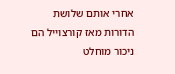אחרי אותם שלושת הדורות מאז קורצוייל הם ניכור מוחלט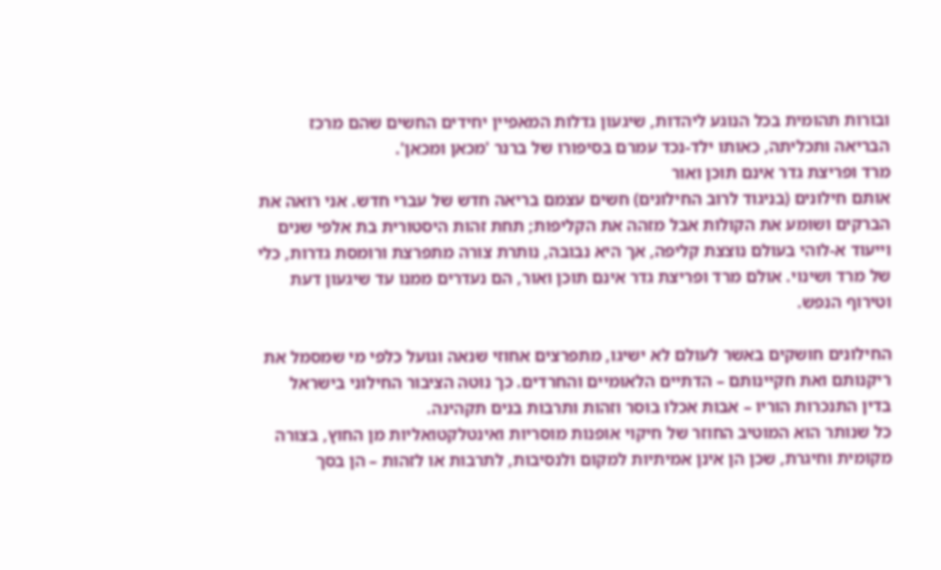ובורות תהומית בכל הנוגע ליהדות, שיגעון גדלות המאפיין יחידים החשים שהם מרכז הבריאה ותכליתה, כאותו ילד-נכד עמרם בסיפורו של ברנר 'מכאן ומכאן'.
מרד ופריצת גדר אינם תוכן ואור
אותם חילונים (בניגוד לרוב החילונים) חשים עצמם בריאה חדש של עברי חדש. אני רואה את הברקים ושומע את הקולות אבל מזהה את הקליפות; תחת זהות היסטורית בת אלפי שנים וייעוד א-לוהי בעולם נוצצת קליפה, אך היא נבובה, נותרת צורה מתפרצת ורומסת גדרות, כלי של מרד ושינוי. אולם מרד ופריצת גדר אינם תוכן ואור, הם נעדרים ממנו עד שיגעון דעת וטירוף הנפש.

החילונים חושקים באשר לעולם לא ישיגו, מתפרצים אחוזי שנאה וגועל כלפי מי שמסמל את ריקנותם ואת חקיינותם – הדתיים הלאומיים והחרדים. כך נוטה הציבור החילוני בישראל בדין התנכרות הוריו – אבות אכלו בוסר וזהות ותרבות בנים תקהינה.
כל שנותר הוא המוטיב החוזר של חיקוי אופנות מוסריות ואינטלקטואליות מן החוץ, בצורה מקומית וחיגרת, שכן הן אינן אמיתיות למקום ולנסיבות, לתרבות או לזהות – הן בסך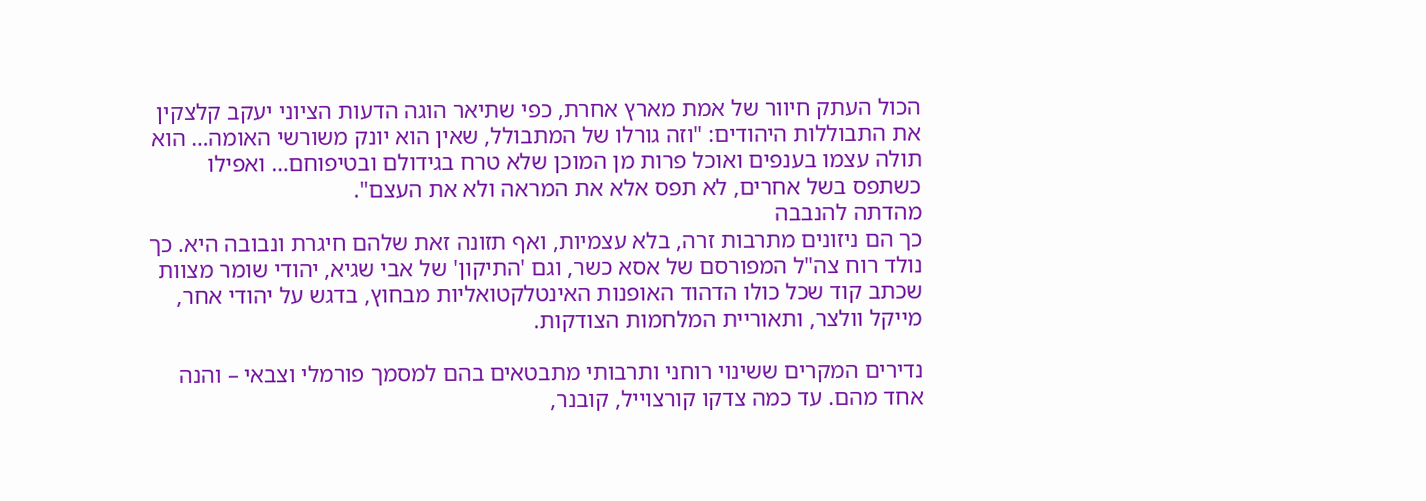הכול העתק חיוור של אמת מארץ אחרת, כפי שתיאר הוגה הדעות הציוני יעקב קלצקין את התבוללות היהודים: "וזה גורלו של המתבולל, שאין הוא יונק משורשי האומה… הוא תולה עצמו בענפים ואוכל פרות מן המוכן שלא טרח בגידולם ובטיפוחם… ואפילו כשתפס בשל אחרים, לא תפס אלא את המראה ולא את העצם".
מהדתה להנבבה
כך הם ניזונים מתרבות זרה, בלא עצמיות, ואף תזונה זאת שלהם חיגרת ונבובה היא. כך נולד רוח צה"ל המפורסם של אסא כשר, וגם 'התיקון' של אבי שגיא, יהודי שומר מצוות שכתב קוד שכל כולו הדהוד האופנות האינטלקטואליות מבחוץ, בדגש על יהודי אחר, מייקל וולצר, ותאוריית המלחמות הצודקות.

נדירים המקרים ששינוי רוחני ותרבותי מתבטאים בהם למסמך פורמלי וצבאי – והנה אחד מהם. עד כמה צדקו קורצוייל, קובנר,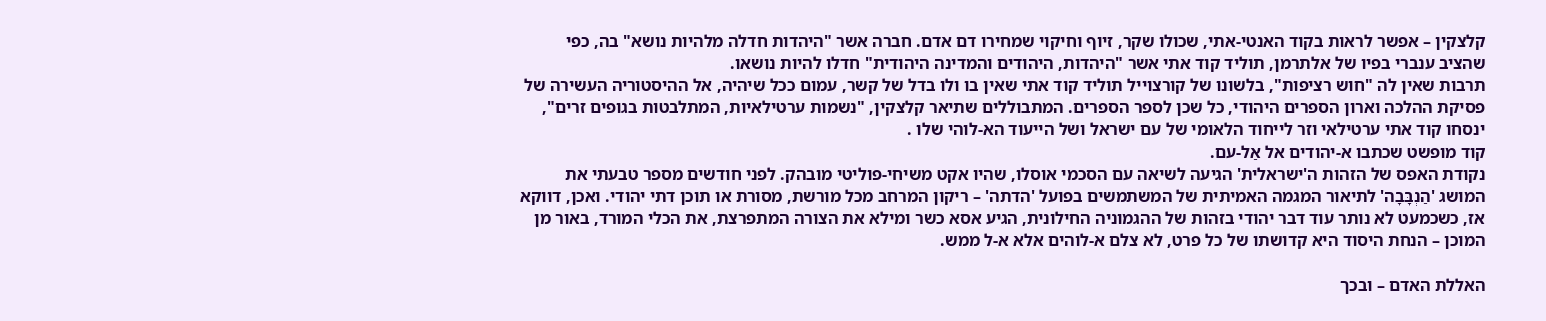קלצקין – אפשר לראות בקוד האנטי-אתי, שכולו שקר, זיוף וחיקוי שמחירו דם אדם. חברה אשר "היהדות חדלה מלהיות נושא" בה, כפי שהציב ענברי בפיו של אלתרמן, תוליד קוד אתי אשר "היהדות, היהודים והמדינה היהודית" חדלו להיות נושאו.
תרבות שאין לה "חוש רציפות", בלשונו של קורצוייל תוליד קוד אתי שאין בו ולו בדל של קשר, עמום ככל שיהיה, אל ההיסטוריה העשירה של פסיקת ההלכה וארון הספרים היהודי, כל שכן לספר הספרים. המתבוללים שתיאר קלצקין, "נשמות ערטילאיות, המתלבטות בגופים זרים", ינסחו קוד אתי ערטילאי וזר לייחוד הלאומי של עם ישראל ושל הייעוד הא-לוהי שלו .
קוד מופשט שכתבו א-יהודים אל אַל-עם.
נקודת האפס של הזהות ה'ישראלית' הגיעה לשיאה עם הסכמי אוסלו, שהיו אקט משיחי-פוליטי מובהק. לפני חודשים מספר טבעתי את המושג 'הַנְבָּבָה' לתיאור המגמה האמיתית של המשתמשים בפועל 'הדתה' – ריקון המרחב מכל מורשת, מסורת או תוכן דתי יהודי. ואכן, דווקא אז, כשכמעט לא נותר עוד דבר יהודי בזהות של ההגמוניה החילונית, הגיע אסא כשר ומילא את הצורה המתפרצת, את הכלי המורד, באור מן המוכן – הנחת היסוד היא קדושתו של כל פרט, לא צלם א-לוהים אלא א-ל ממש.

האללת האדם – ובכך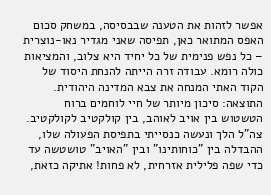אפשר לזהות את הטענה שבבסיסה, במשחק סכום האפס המתואר כאן, תפיסה שאני מגדיר נאו-נוצרית – כל נפש פנימית של כל יחיד היא צלוב, והמציאות כולה רומא. עבודה זרה הייתה להנחת היסוד של הקוד האתי המנחה את צבא המדינה היהודית.
התוצאה: סיכון מיותר של חיי לוחמים ברוח הטשטוש בין אויב לאוהב, בין קולקטיב לקולקטיב.
צה"ל הלך ונעשה כנסייתי בתפיסת הפעולה שלו, ההבדלה בין "כוחותינו" ובין "האויב" טושטשה עד כדי שפה פלילית אזרחית, לא פחות! אתיקה כזאת,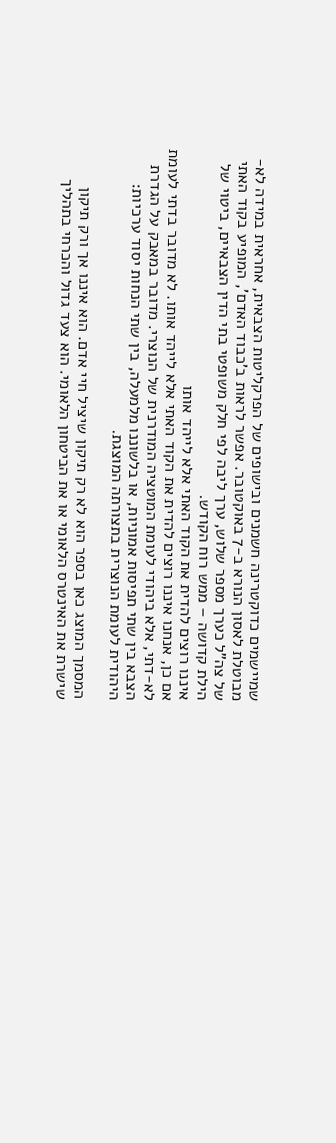שמיישמים כדוקטרינה חשמנים ובישופים של הפרקליטות הצבאית, אחראית במידה לא-מבוטלת לאסון הנורא ב-7 באוקטובר. אפשר לראות ב'כבוד האדם', המופיע בקוד האתי של צה"ל כערך מספר שלוש, ערך ליבה לפי חלק משופטי בתי הדין הצבאיים, ביטוי של הילת קדושה – ממש רוח הקודש.
איננו רוצים להדית את הקוד האתי אלא לייהד אותו
אם כן, אנחנו איננו רוצים להדית את הקוד האתי אלא לייהד אותו. לא מדובר בדתי לעומת לא-דתי, אלא ביהודי לעומת המוטציה המודרנית של הנוצרי. מדובר במאבק על הגדרת הצבא בין שתי תפיסות אמוניות, או בלשוננו מלמעלה, בין שתי הנחות יסוד ערכיות: היהודית לעומת הנוצרית בתצורתה המוצגת.

המסמך המוצג כאן בספר הוא לא רק תיקון שיציל חיי אדם. הוא איננו אך ורק תיקון שישרת את האינטרס הלאומי או את הביטחון הלאומי. הוא צעד גדול והכרחי בתהליך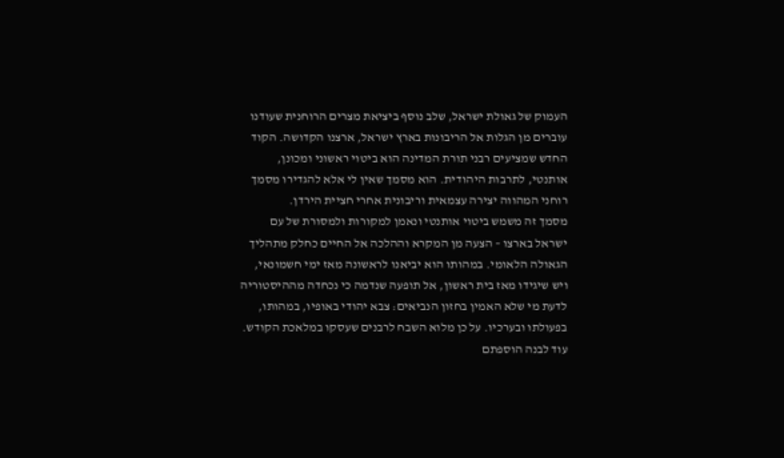העמוק של גאולת ישראל, שלב נוסף ביציאת מצרים הרוחנית שעודנו עוברים מן הגלות אל הריבונות בארץ ישראל, ארצנו הקדושה. הקוד החדש שמציעים רבני תורת המדינה הוא ביטוי ראשוני ומכונן, אותנטי, לתרבות היהודית. הוא מסמך שאין לי אלא להגדירו מסמך רוחני המהווה יצירה עצמאית וריבונית אחרי חציית הירדן.
מסמך זה משמש ביטוי אותנטי ונאמן למקורות ולמסורת של עם ישראל בארצו – הצעה מן המקרא וההלכה אל החיים כחלק מתהליך הגאולה הלאומי. במהותו הוא יביאנו לראשונה מאז ימי חשמונאי, ויש שיגידו מאז בית ראשון, אל תופעה שנדמה כי נכחדה מההיסטוריה לדעת מי שלא האמין בחזון הנביאים: צבא יהודי באופיו, במהותו, בפעולתו ובערכיו. על כן מלוא השבח לרבנים שעסקו במלאכת הקודש. עוד לבנה הוספתם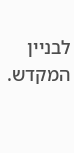לבניין המקדש.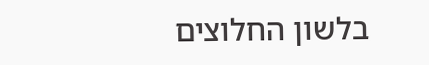בלשון החלוצים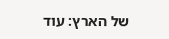של הארץ: עוד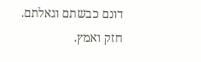דונם כבשתם וגאלתם. חזק ואמץ.